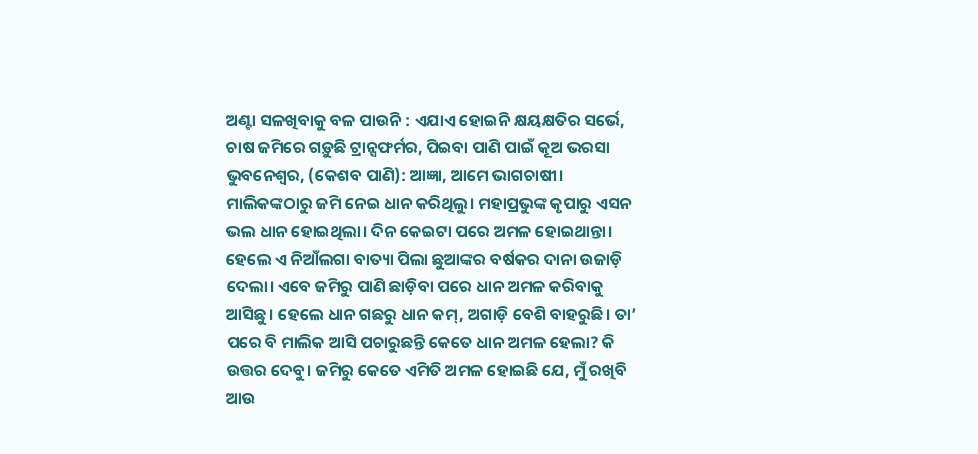ଅଣ୍ଟା ସଳଖିବାକୁ ବଳ ପାଉନି : ଏଯାଏ ହୋଇନି କ୍ଷୟକ୍ଷତିର ସର୍ଭେ, ଚାଷ ଜମିରେ ଗଡ଼ୁଛି ଟ୍ରାନ୍ସଫର୍ମର, ପିଇବା ପାଣି ପାଇଁ କୂଅ ଭରସା
ଭୁବନେଶ୍ବର, (କେଶବ ପାଣି): ଆଜ୍ଞା, ଆମେ ଭାଗଚାଷୀ। ମାଲିକଙ୍କଠାରୁ ଜମି ନେଇ ଧାନ କରିଥିଲୁ। ମହାପ୍ରଭୁଙ୍କ କୃପାରୁ ଏସନ ଭଲ ଧାନ ହୋଇଥିଲା। ଦିନ କେଇଟା ପରେ ଅମଳ ହୋଇଥାନ୍ତା। ହେଲେ ଏ ନିଆଁଲଗା ବାତ୍ୟା ପିଲା ଛୁଆଙ୍କର ବର୍ଷକର ଦାନା ଉଜାଡ଼ି ଦେଲା। ଏବେ ଜମିରୁ ପାଣି ଛାଡ଼ିବା ପରେ ଧାନ ଅମଳ କରିବାକୁ ଆସିଛୁ। ହେଲେ ଧାନ ଗଛରୁ ଧାନ କମ୍, ଅଗାଡ଼ି ବେଶି ବାହରୁଛି। ତା’ ପରେ ବି ମାଲିକ ଆସି ପଚାରୁଛନ୍ତି କେତେ ଧାନ ଅମଳ ହେଲା? କି ଉତ୍ତର ଦେବୁ। ଜମିରୁ କେତେ ଏମିତି ଅମଳ ହୋଇଛି ଯେ, ମୁଁ ରଖିବି ଆଉ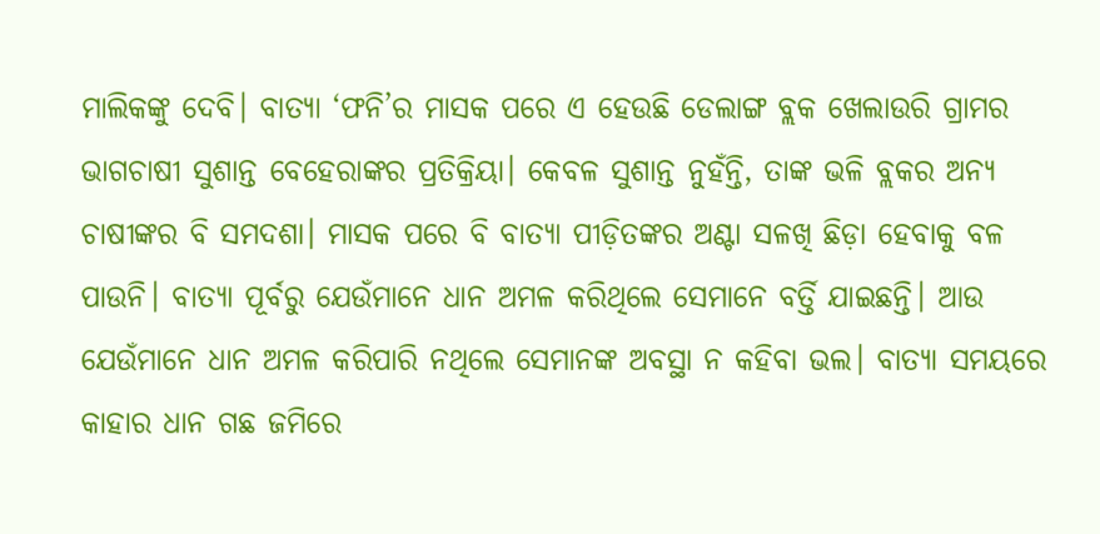ମାଲିକଙ୍କୁ ଦେବି। ବାତ୍ୟା ‘ଫନି’ର ମାସକ ପରେ ଏ ହେଉଛି ଡେଲାଙ୍ଗ ବ୍ଲକ ଖେଲାଉରି ଗ୍ରାମର ଭାଗଚାଷୀ ସୁଶାନ୍ତ ବେହେରାଙ୍କର ପ୍ରତିକ୍ରିୟା। କେବଳ ସୁଶାନ୍ତ ନୁହଁନ୍ତି, ତାଙ୍କ ଭଳି ବ୍ଲକର ଅନ୍ୟ ଚାଷୀଙ୍କର ବି ସମଦଶା। ମାସକ ପରେ ବି ବାତ୍ୟା ପୀଡ଼ିତଙ୍କର ଅଣ୍ଟା ସଳଖି ଛିଡ଼ା ହେବାକୁ ବଳ ପାଉନି। ବାତ୍ୟା ପୂର୍ବରୁ ଯେଉଁମାନେ ଧାନ ଅମଳ କରିଥିଲେ ସେମାନେ ବର୍ତ୍ତି ଯାଇଛନ୍ତି। ଆଉ ଯେଉଁମାନେ ଧାନ ଅମଳ କରିପାରି ନଥିଲେ ସେମାନଙ୍କ ଅବସ୍ଥା ନ କହିବା ଭଲ। ବାତ୍ୟା ସମୟରେ କାହାର ଧାନ ଗଛ ଜମିରେ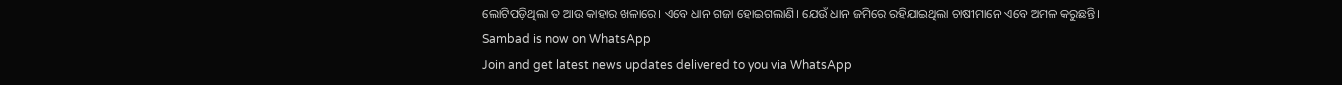ଲୋଟିପଡ଼ିଥିଲା ତ ଆଉ କାହାର ଖଳାରେ। ଏବେ ଧାନ ଗଜା ହୋଇଗଲାଣି। ଯେଉଁ ଧାନ ଜମିରେ ରହିଯାଇଥିଲା ଚାଷୀମାନେ ଏବେ ଅମଳ କରୁଛନ୍ତି।
Sambad is now on WhatsApp
Join and get latest news updates delivered to you via WhatsApp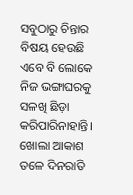ସବୁଠାରୁ ଚିନ୍ତାର ବିଷୟ ହେଉଛି ଏବେ ବି ଲୋକେ ନିଜ ଭଙ୍ଗାଘରକୁ ସଳଖି ଛିଡ଼ା କରିପାରିନାହାନ୍ତି। ଖୋଲା ଆକାଶ ତଳେ ଦିନରାତି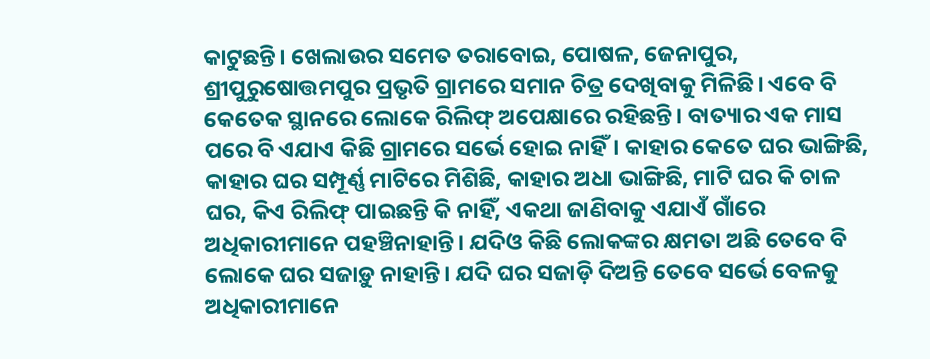କାଟୁଛନ୍ତି। ଖେଲାଉର ସମେତ ତରାବୋଇ, ପୋଷଳ, ଜେନାପୁର, ଶ୍ରୀପୁରୁଷୋତ୍ତମପୁର ପ୍ରଭୃତି ଗ୍ରାମରେ ସମାନ ଚିତ୍ର ଦେଖିବାକୁ ମିଳିଛି। ଏବେ ବି କେତେକ ସ୍ଥାନରେ ଲୋକେ ରିଲିଫ୍ ଅପେକ୍ଷାରେ ରହିଛନ୍ତି। ବାତ୍ୟାର ଏକ ମାସ ପରେ ବି ଏଯାଏ କିଛି ଗ୍ରାମରେ ସର୍ଭେ ହୋଇ ନାହିଁ। କାହାର କେତେ ଘର ଭାଙ୍ଗିଛି, କାହାର ଘର ସମ୍ପୂର୍ଣ୍ଣ ମାଟିରେ ମିଶିଛି, କାହାର ଅଧା ଭାଙ୍ଗିଛି, ମାଟି ଘର କି ଚାଳ ଘର, କିଏ ରିଲିଫ୍ ପାଇଛନ୍ତି କି ନାହିଁ, ଏକଥା ଜାଣିବାକୁ ଏଯାଏଁ ଗାଁରେ ଅଧିକାରୀମାନେ ପହଞ୍ଚିନାହାନ୍ତି। ଯଦିଓ କିଛି ଲୋକଙ୍କର କ୍ଷମତା ଅଛି ତେବେ ବି ଲୋକେ ଘର ସଜାଡ଼ୁ ନାହାନ୍ତି। ଯଦି ଘର ସଜାଡ଼ି ଦିଅନ୍ତି ତେବେ ସର୍ଭେ ବେଳକୁ ଅଧିକାରୀମାନେ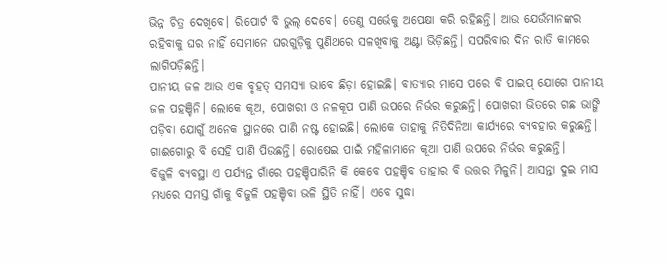ଭିନ୍ନ ଚିତ୍ର ଦେଖିବେ। ରିପୋର୍ଟ ବି ଭୁଲ୍ ଦେବେ। ତେଣୁ ସର୍ଭେକୁ ଅପେକ୍ଷା କରି ରହିଛନ୍ତି। ଆଉ ଯେଉଁମାନଙ୍କର ରହିବାକୁ ଘର ନାହିଁ ସେମାନେ ଘରଗୁଡ଼ିକୁ ପୁଣିଥରେ ସଳଖିବାକୁ ଅଣ୍ଟା ଭିଡ଼ିଛନ୍ତି। ସପରିବାର ଦିନ ରାତି କାମରେ ଲାଗିପଡ଼ିଛନ୍ତି।
ପାନୀୟ ଜଳ ଆଉ ଏକ ବୃହତ୍ ସମସ୍ୟା ଭାବେ ଛିଡ଼ା ହୋଇଛି। ବାତ୍ୟାର ମାସେ ପରେ ବି ପାଇପ୍ ଯୋଗେ ପାନୀୟ ଜଳ ପହଞ୍ଚିନି। ଲୋକେ କୂଅ, ପୋଖରୀ ଓ ନଳକୂପ ପାଣି ଉପରେ ନିର୍ଭର କରୁଛନ୍ତି। ପୋଖରୀ ଭିତରେ ଗଛ ଭାଙ୍ଗି ପଡ଼ିବା ଯୋଗୁଁ ଅନେକ ସ୍ଥାନରେ ପାଣି ନଷ୍ଟ ହୋଇଛି। ଲୋକେ ତାହାକୁ ନିତିଦିନିଆ କାର୍ଯ୍ୟରେ ବ୍ୟବହାର କରୁଛନ୍ତି। ଗାଈଗୋରୁ ବି ସେହି ପାଣି ପିଉଛନ୍ତି। ରୋଷେଇ ପାଇଁ ମହିଳାମାନେ କୂଆ ପାଣି ଉପରେ ନିର୍ଭର କରୁଛନ୍ତି।
ବିଜୁଳି ବ୍ୟବସ୍ଥା ଏ ପର୍ଯ୍ୟନ୍ତ ଗାଁରେ ପହଞ୍ଚିପାରିନି କି କେବେ ପହଞ୍ଚିବ ତାହାର ବି ଉତ୍ତର ମିଳୁନି। ଆସନ୍ତା ଦୁଇ ମାସ ମଧ୍ୟରେ ସମସ୍ତ ଗାଁକୁ ବିଜୁଳି ପହଞ୍ଚିବା ଭଳି ସ୍ଥିତି ନାହିଁ। ଏବେ ସୁଦ୍ଧା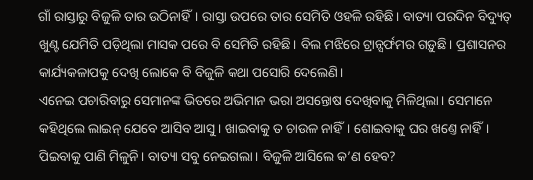ଗାଁ ରାସ୍ତାରୁ ବିଜୁଳି ତାର ଉଠିନାହିଁ। ରାସ୍ତା ଉପରେ ତାର ସେମିତି ଓହଳି ରହିଛି। ବାତ୍ୟା ପରଦିନ ବିଦ୍ୟୁତ୍ ଖୁଣ୍ଟ ଯେମିତି ପଡ଼ିଥିଲା ମାସକ ପରେ ବି ସେମିତି ରହିଛି। ବିଲ ମଝିରେ ଟ୍ରାନ୍ସର୍ଫମର ଗଡ଼ୁଛି। ପ୍ରଶାସନର କାର୍ଯ୍ୟକଳାପକୁ ଦେଖି ଲୋକେ ବି ବିଜୁଳି କଥା ପସୋରି ଦେଲେଣି।
ଏନେଇ ପଚାରିବାରୁ ସେମାନଙ୍କ ଭିତରେ ଅଭିମାନ ଭରା ଅସନ୍ତୋଷ ଦେଖିବାକୁ ମିଳିଥିଲା। ସେମାନେ କହିଥିଲେ ଲାଇନ୍ ଯେବେ ଆସିବ ଆସୁ। ଖାଇବାକୁ ତ ଚାଉଳ ନାହିଁ। ଶୋଇବାକୁ ଘର ଖଣ୍ତେ ନାହିଁ। ପିଇବାକୁ ପାଣି ମିଳୁନି। ବାତ୍ୟା ସବୁ ନେଇଗଲା। ବିଜୁଳି ଆସିଲେ କ’ଣ ହେବ?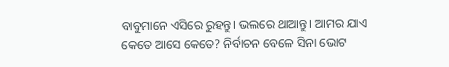ବାବୁମାନେ ଏସିରେ ରୁହନ୍ତୁ। ଭଲରେ ଥାଆନ୍ତୁ। ଆମର ଯାଏ କେତେ ଆସେ କେତେ? ନିର୍ବାଚନ ବେଳେ ସିନା ଭୋଟ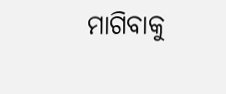ମାଗିବାକୁ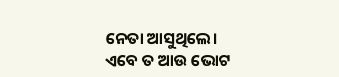ନେତା ଆସୁଥିଲେ। ଏବେ ତ ଆଉ ଭୋଟ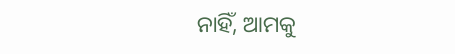ନାହିଁ, ଆମକୁ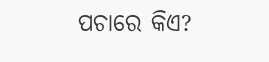ପଚାରେ କିଏ?